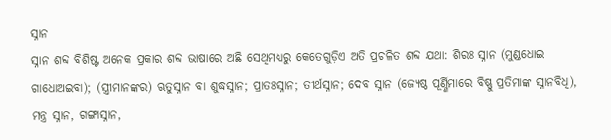ସ୍ନାନ
ସ୍ନାନ ଶବ୍ଦ ବିଶିଷ୍ଟ ଅନେକ ପ୍ରକାର ଶବ୍ଦ ଭାଷାରେ ଅଛି ସେଥିମଧ୍ୟରୁ କେତେଗୁଡ଼ିଏ ଅତି ପ୍ରଚଳିତ ଶବ୍ଦ ଯଥା: ଶିରଃ ସ୍ନାନ (ମୁଣ୍ଡଧୋଇ ଗାଧୋଅଇବା); (ସ୍ତ୍ରୀମାନଙ୍କର) ଋତୁସ୍ନାନ ବା ଶୁଦ୍ଧସ୍ନାନ; ପ୍ରାତଃସ୍ନାନ; ତୀର୍ଥସ୍ନାନ; ଦେବ ସ୍ନାନ (ଜ୍ୟେଷ୍ଠ ପୂର୍ଣ୍ଣିମାରେ ବିଷ୍ଣୁ ପ୍ରତିମାଙ୍କ ସ୍ନାନବିଧି), ମନ୍ତ୍ର ସ୍ନାନ, ଗଙ୍ଗାସ୍ନାନ,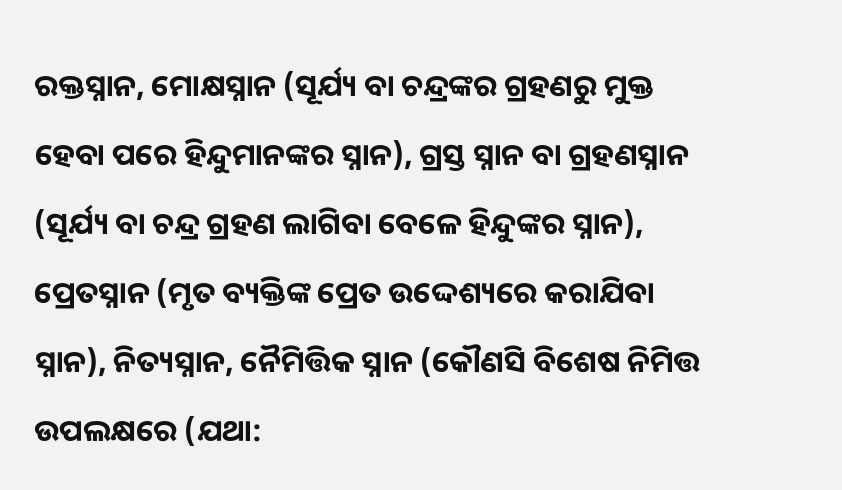ରକ୍ତସ୍ନାନ, ମୋକ୍ଷସ୍ନାନ (ସୂର୍ଯ୍ୟ ବା ଚନ୍ଦ୍ରଙ୍କର ଗ୍ରହଣରୁ ମୁକ୍ତ ହେବା ପରେ ହିନ୍ଦୁମାନଙ୍କର ସ୍ନାନ), ଗ୍ରସ୍ତ ସ୍ନାନ ବା ଗ୍ରହଣସ୍ନାନ (ସୂର୍ଯ୍ୟ ବା ଚନ୍ଦ୍ର ଗ୍ରହଣ ଲାଗିବା ବେଳେ ହିନ୍ଦୁଙ୍କର ସ୍ନାନ), ପ୍ରେତସ୍ନାନ (ମୃତ ବ୍ୟକ୍ତିଙ୍କ ପ୍ରେତ ଉଦ୍ଦେଶ୍ୟରେ କରାଯିବା ସ୍ନାନ), ନିତ୍ୟସ୍ନାନ, ନୈମିତ୍ତିକ ସ୍ନାନ (କୌଣସି ବିଶେଷ ନିମିତ୍ତ ଉପଲକ୍ଷରେ (ଯଥା: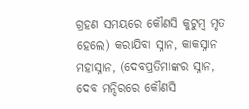ଗ୍ରହଣ ସମୟରେ କୌଣସି କୁଟୁମ୍ବ ମୃତ ହେଲେ) କରାଯିବା ସ୍ନାନ, କାକସ୍ନାନ ମହାସ୍ନାନ, (ଦେବପ୍ରତିମାଙ୍କର ସ୍ନାନ, ଦେବ ମନ୍ଦିରରେ କୌଣସି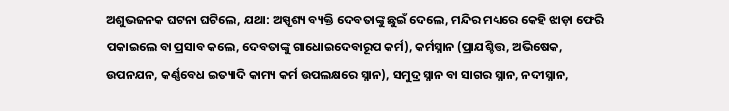ଅଶୁଭଜନକ ଘଟନା ଘଟିଲେ, ଯଥା: ଅସ୍ପୃଶ୍ୟ ବ୍ୟକ୍ତି ଦେବତାଙ୍କୁ ଛୁଇଁ ଦେଲେ, ମନ୍ଦିର ମଧ୍ୟରେ କେହି ଝାଡ଼ା ଫେରି ପକାଇଲେ ବା ପ୍ରସାବ କଲେ, ଦେବତାଙ୍କୁ ଗାଧୋଇଦେବାରୂପ କର୍ମ), କର୍ମସ୍ନାନ (ପ୍ରାଯଶ୍ଚିତ୍ତ, ଅଭିଷେକ, ଉପନଯନ, କର୍ଣ୍ଣବେଧ ଇତ୍ୟାଦି କାମ୍ୟ କର୍ମ ଉପଲକ୍ଷରେ ସ୍ନାନ), ସମୁଦ୍ର ସ୍ନାନ ବା ସାଗର ସ୍ନାନ, ନଦୀସ୍ନାନ,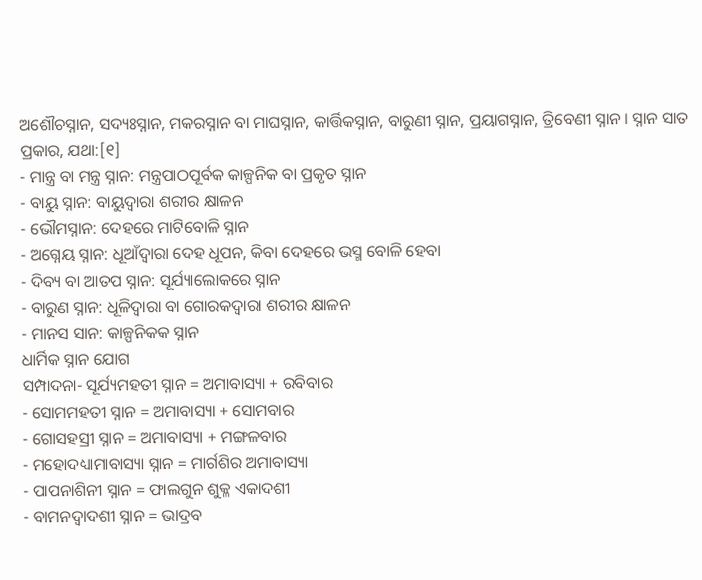ଅଶୌଚସ୍ନାନ, ସଦ୍ୟଃସ୍ନାନ, ମକରସ୍ନାନ ବା ମାଘସ୍ନାନ, କାର୍ତ୍ତିକସ୍ନାନ, ବାରୁଣୀ ସ୍ନାନ, ପ୍ରୟାଗସ୍ନାନ, ତ୍ରିବେଣୀ ସ୍ନାନ । ସ୍ନାନ ସାତ ପ୍ରକାର, ଯଥା:[୧]
- ମାନ୍ତ୍ର ବା ମନ୍ତ୍ର ସ୍ନାନ: ମନ୍ତ୍ରପାଠପୂର୍ବକ କାଳ୍ପନିକ ବା ପ୍ରକୃତ ସ୍ନାନ
- ବାୟୁ ସ୍ନାନ: ବାୟୁଦ୍ୱାରା ଶରୀର କ୍ଷାଳନ
- ଭୌମସ୍ନାନ: ଦେହରେ ମାଟିବୋଳି ସ୍ନାନ
- ଅଗ୍ନେୟ ସ୍ନାନ: ଧୂଆଁଦ୍ୱାରା ଦେହ ଧୂପନ, କିବା ଦେହରେ ଭସ୍ମ ବୋଳି ହେବା
- ଦିବ୍ୟ ବା ଆତପ ସ୍ନାନ: ସୂର୍ଯ୍ୟାଲୋକରେ ସ୍ନାନ
- ବାରୁଣ ସ୍ନାନ: ଧୂଳିଦ୍ୱାରା ବା ଗୋରକଦ୍ୱାରା ଶରୀର କ୍ଷାଳନ
- ମାନସ ସାନ: କାଳ୍ପନିକକ ସ୍ନାନ
ଧାର୍ମିକ ସ୍ନାନ ଯୋଗ
ସମ୍ପାଦନା- ସୂର୍ଯ୍ୟମହତୀ ସ୍ନାନ = ଅମାବାସ୍ୟା + ରବିବାର
- ସୋମମହତୀ ସ୍ନାନ = ଅମାବାସ୍ୟା + ସୋମବାର
- ଗୋସହସ୍ରୀ ସ୍ନାନ = ଅମାବାସ୍ୟା + ମଙ୍ଗଳବାର
- ମହୋଦଧ୍ୟାମାବାସ୍ୟା ସ୍ନାନ = ମାର୍ଗଶିର ଅମାବାସ୍ୟା
- ପାପନାଶିନୀ ସ୍ନାନ = ଫାଲଗୁନ ଶୁକ୍ଳ ଏକାଦଶୀ
- ବାମନଦ୍ୱାଦଶୀ ସ୍ନାନ = ଭାଦ୍ରବ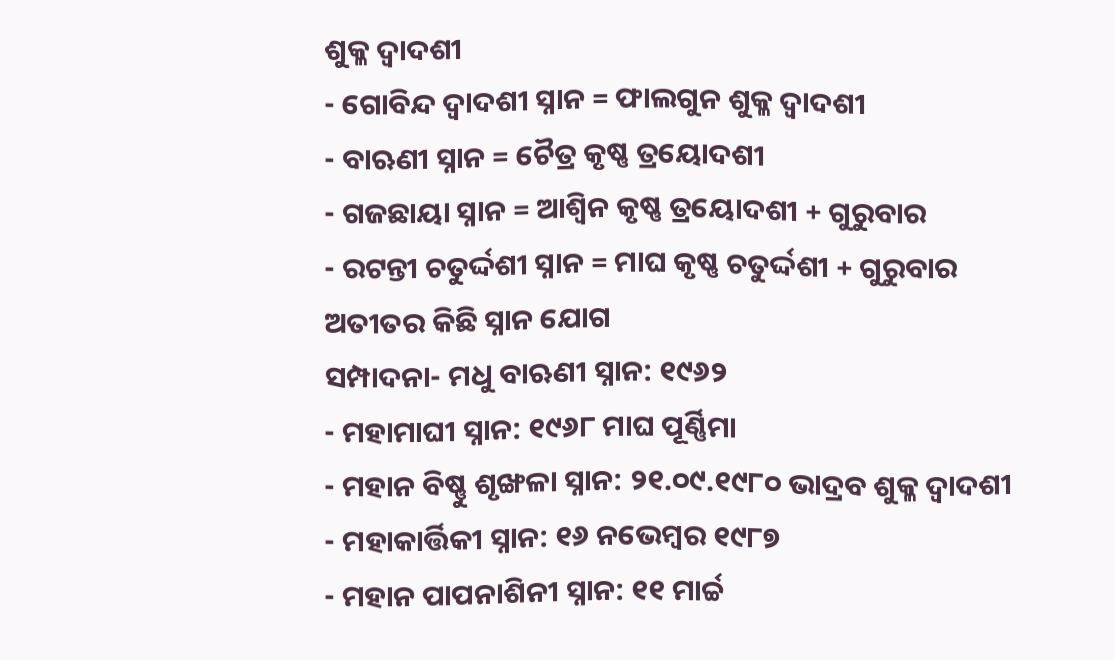ଶୁକ୍ଳ ଦ୍ୱାଦଶୀ
- ଗୋବିନ୍ଦ ଦ୍ୱାଦଶୀ ସ୍ନାନ = ଫାଲଗୁନ ଶୁକ୍ଳ ଦ୍ୱାଦଶୀ
- ବାଋଣୀ ସ୍ନାନ = ଚୈତ୍ର କୃଷ୍ଣ ତ୍ରୟୋଦଶୀ
- ଗଜଛାୟା ସ୍ନାନ = ଆଶ୍ୱିନ କୃଷ୍ଣ ତ୍ରୟୋଦଶୀ + ଗୁରୁବାର
- ରଟନ୍ତୀ ଚତୁର୍ଦ୍ଦଶୀ ସ୍ନାନ = ମାଘ କୃଷ୍ଣ ଚତୁର୍ଦ୍ଦଶୀ + ଗୁରୁବାର
ଅତୀତର କିଛି ସ୍ନାନ ଯୋଗ
ସମ୍ପାଦନା- ମଧୁ ବାଋଣୀ ସ୍ନାନ: ୧୯୬୨
- ମହାମାଘୀ ସ୍ନାନ: ୧୯୬୮ ମାଘ ପୂର୍ଣ୍ଣିମା
- ମହାନ ବିଷ୍ଣୁ ଶୃଙ୍ଖଳା ସ୍ନାନ: ୨୧.୦୯.୧୯୮୦ ଭାଦ୍ରବ ଶୁକ୍ଳ ଦ୍ୱାଦଶୀ
- ମହାକାର୍ତ୍ତିକୀ ସ୍ନାନ: ୧୬ ନଭେମ୍ବର ୧୯୮୭
- ମହାନ ପାପନାଶିନୀ ସ୍ନାନ: ୧୧ ମାର୍ଚ୍ଚ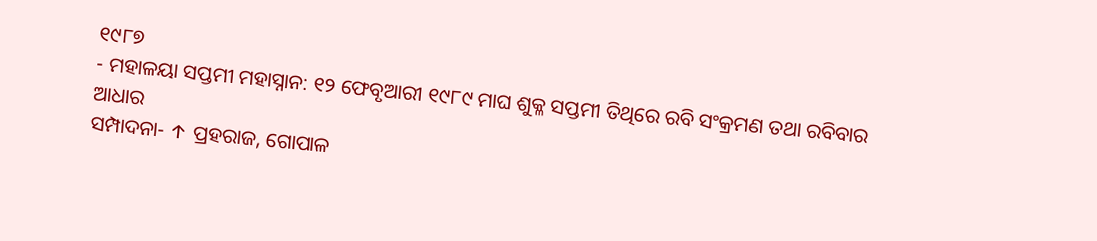୧୯୮୭
- ମହାଳୟା ସପ୍ତମୀ ମହାସ୍ନାନ: ୧୨ ଫେବୃଆରୀ ୧୯୮୯ ମାଘ ଶୁକ୍ଳ ସପ୍ତମୀ ତିଥିରେ ରବି ସଂକ୍ରମଣ ତଥା ରବିବାର
ଆଧାର
ସମ୍ପାଦନା- ↑ ପ୍ରହରାଜ, ଗୋପାଳ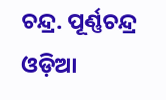ଚନ୍ଦ୍ର. ପୂର୍ଣ୍ଣଚନ୍ଦ୍ର ଓଡ଼ିଆ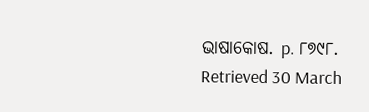ଭାଷାକୋଷ. p. ୮୭୯୮. Retrieved 30 March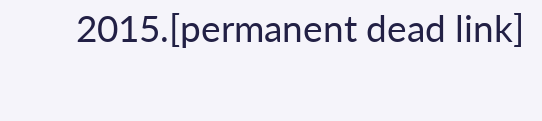2015.[permanent dead link]